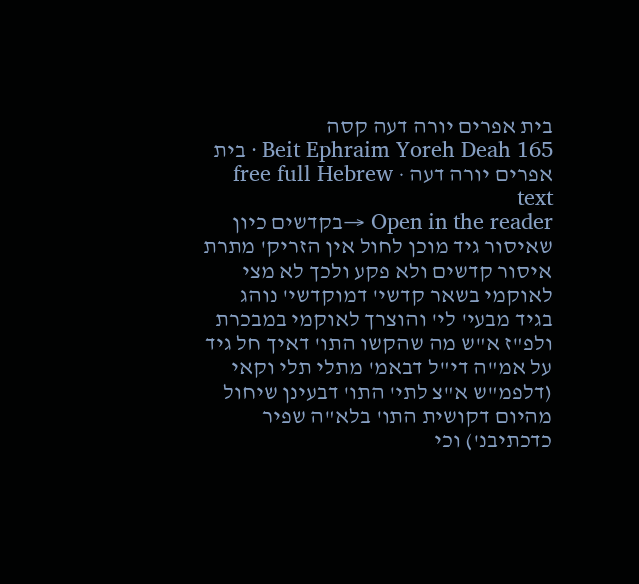בית אפרים יורה דעה קסה
Beit Ephraim Yoreh Deah 165 · בית אפרים יורה דעה · free full Hebrew text
Open in the reader →בקדשים כיון שאיסור גיד מוכן לחול אין הזריק' מתרת איסור קדשים ולא פקע ולכך לא מצי לאוקמי בשאר קדשי' דמוקדשי' נוהג בגיד מבעי' לי' והוצרך לאוקמי במבכרת ולפ"ז א"ש מה שהקשו התו' דאיך חל גיד על אמ"ה די"ל דבאמ' מתלי תלי וקאי (דלפמ"ש א"צ לתי' התו' דבעינן שיחול מהיום דקושית התו' בלא"ה שפיר כדכתיבנ') וכי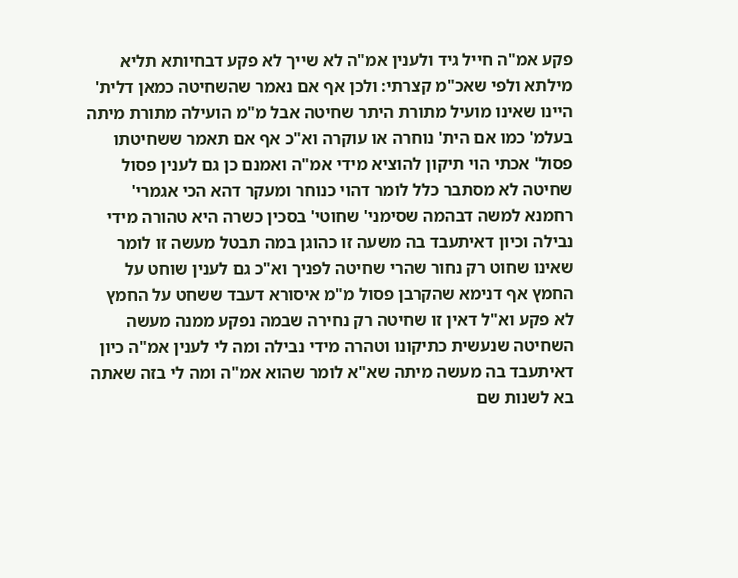פקע אמ"ה חייל גיד ולענין אמ"ה לא שייך לא פקע דבחיותא תליא מילתא ולפי שאכ"מ קצרתי: ולכן אף אם נאמר שהשחיטה כמאן דלית' היינו שאינו מועיל מתורת היתר שחיטה אבל מ"מ הועילה מתורת מיתה בעלמ' כמו אם הית' נוחרה או עוקרה וא"כ אף אם תאמר ששחיטתו פסול' אכתי הוי תיקון להוציא מידי אמ"ה ואמנם כן גם לענין פסול שחיטה לא מסתבר כלל לומר דהוי כנוחר ומעקר דהא הכי אגמרי' רחמנא למשה דבהמה שסימני' שחוטי' בסכין כשרה היא טהורה מידי נבילה וכיון דאיתעבד בה משעה זו כהוגן במה תבטל מעשה זו לומר שאינו שחוט רק נחור שהרי שחיטה לפניך וא"כ גם לענין שוחט על החמץ אף דנימא שהקרבן פסול מ"מ איסורא דעבד ששחט על החמץ לא פקע וא"ל דאין זו שחיטה רק נחירה שבמה נפקע ממנה מעשה השחיטה שנעשית כתיקונו וטהרה מידי נבילה ומה לי לענין אמ"ה כיון דאיתעבד בה מעשה מיתה שא"א לומר שהוא אמ"ה ומה לי בזה שאתה בא לשנות שם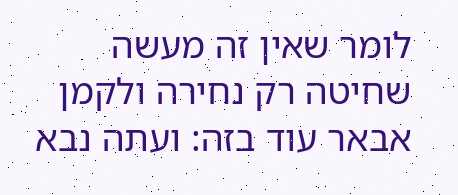לומר שאין זה מעשה שחיטה רק נחירה ולקמן אבאר עוד בזה: ועתה נבא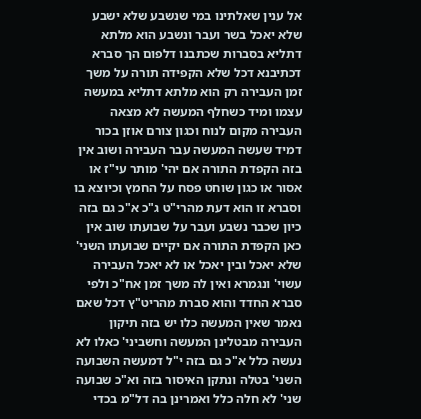אל ענין שאלתינו במי שנשבע שלא ישבע שלא יאכל בשר ועבר ונשבע הוא מלתא דתליא בסברות שכתבנו דלפום הך סברא דכתיבנא דכל שלא הקפידה תורה על משך זמן העבירה רק הוא מלתא דתליא במעשה עצמו ומיד כשחלף המעשה לא מצאה העבירה מקום לנוח וכגון צורם אוזן בכור דמיד שעשה המעשה עבר העבירה ושוב אין בזה הקפדת התורה אם יהי' מותר עי"ז או אסור או כגון שוחט פסח על החמץ וכיוצא בו וסברא זו הוא דעת מהרי"ט ג"כ א"כ גם בזה כיון שכבר נשבע ועבר על שבועתו שוב אין כאן הקפדת התורה אם יקיים שבועתו השני' שלא יאכל ובין יאכל או לא יאכל העבירה עשוי' ונגמרא ואין לה משך זמן אח"כ ולפי סברא החדד והוא סברת מהריט"ץ דכל שאם נאמר שאין המעשה כלו יש בזה תיקון העבירה מבטלינן המעשה וחשביני' כאלו לא נעשה כלל א"כ גם בזה י"ל דמעשה השבועה השני' בטלה ונתקן האיסור בזה וא"כ שבועה שני' לא חלה כלל ואמרינן בה דל"מ בכדי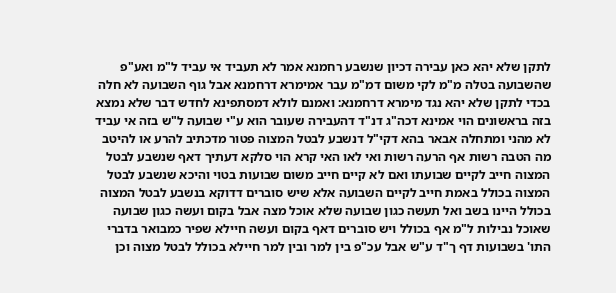לתקן שלא יהא כאן עבירה דכיון שנשבע רחמנא אמר לא תעביד אי עביד ל"מ ואע"פ שהשבועה בטלה מ"מ לקי משום דמ"מ עבר אמימרא דרחמנא אבל גוף השבועה לא חלה בכדי לתקן שלא יהא נגד מימרא דרחמנא: ואמנם לולא דמסתפינא לחדש דבר שלא נמצא בזה בראשונים הוי אמינא דכה"ג דנ"ד דהעבירה שעובר הוא ע"י שבועה ל"ש בזה אי עביד לא מהני ומתחלה אבאר בהא דקי"ל דנשבע לבטל המצוה פטור מדכתיב להרע או להיטב מה הטבה רשות אף הרעה רשות ואי לאו האי קרא הוי סלקא דעתיך דאף שנשבע לבטל המצוה חייב לקיים שבועתו ואם לא קיים חייב משום שבועות בטוי והיכא שנשבע לבטל המצוה בכולל באמת חייב לקיים השבועה אלא שיש סוברים דדוקא בנשבע לבטל המצוה בכולל היינו בשב ואל תעשה כגון שבועה שלא אוכל מצה אבל בקום ועשה כגון שבועה שאוכל נבילות ל"מ אף בכולל ויש סוברים דאף בקום ועשה חיילא שפיר כמבואר בדברי התו' בשבועות דף ך"ד ע"ש אבל עכ"פ בין למר ובין למר חיילא בכולל לבטל מצוה וכן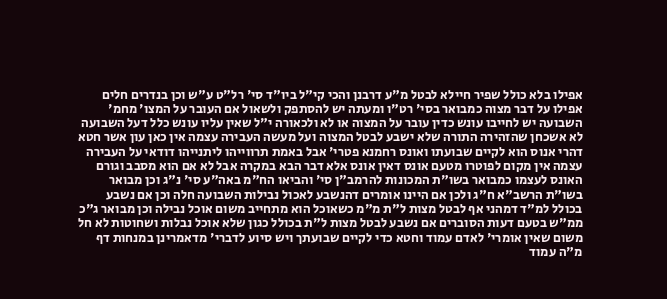אפילו בלא כולל שפיר חיילא לבטל מ"ע דרבנן והכי קי"ל ביו"ד סי' רל"ט ע"ש וכן בנדרים חלים אפילו על דבר מצוה כמבואר בסי' רט"ו ומעתה יש להסתפק ולשאול אם העובר על המצו' מחמ' השבועה יש לחייבו עונש כדין עובר על המצוה או לא ולכאורה י"ל שאין עליו עונש כלל דעל השבועה לא אשכחן שהזהירה התורה שלא ישבע לבטל המצוה ועל מעשה העבירה עצמה אין כאן עון אשר חטא דהרי אנוס הוא לקיים שבועתו ואונס רחמנא פטרי' אבל באמת תרווייהו ליתנייהו דודאי על העבירה עצמה אין מקום לפוטרו מטעם אונס דאין אונס אלא דבר הבא במקרה אבל לא אם הוא מסבב וגורם האונס לעצמו כמבואר בשו"ת המכונות להרמב"ן סי' והביאו הח"מ באה"ע סי' נ"ג וכן מבואר בשו"ת הרשב"א ח"ג ולכן אם היינו אומרים דהנשבע לאכול נבילות השבועה חלה וכן אם נשבע בכולל למ"ד דמהני אף לבטל מצות ל"ת מ"מ כשאוכל הוא מתחייב משום אוכל נבילה וכן מבואר ג"כ ממ"ש בטעם דעות הסוברים אם נשבע לבטל מצות ל"ת בכולל כגון שלא אוכל נבלות ושחוטות לא חל משום שאין אומרי' לאדם עמוד וחטא כדי לקיים שבועתך ויש סיוע לדברי' מדאמרינן במנחות דף מ"ה עמוד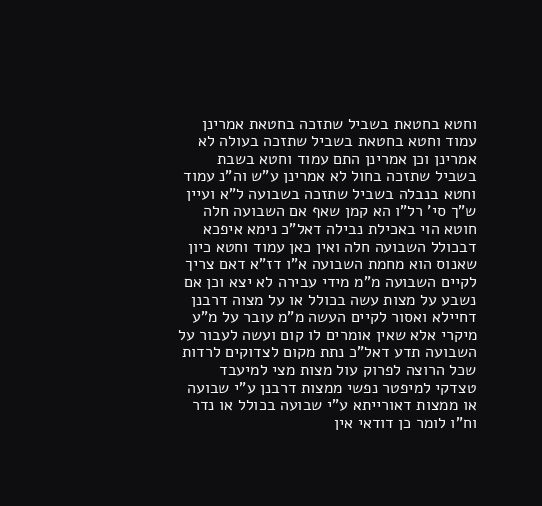וחטא בחטאת בשביל שתזכה בחטאת אמרינן עמוד וחטא בחטאת בשביל שתזכה בעולה לא אמרינן וכן אמרינן התם עמוד וחטא בשבת בשביל שתזכה בחול לא אמרינן ע"ש וה"נ עמוד וחטא בנבלה בשביל שתזכה בשבועה ל"א ועיין ש"ך סי' רל"ו הא קמן שאף אם השבועה חלה חוטא הוי באכילת נבילה דאל"כ נימא איפכא דבכולל השבועה חלה ואין כאן עמוד וחטא כיון שאנוס הוא מחמת השבועה א"ו דז"א דאם צריך לקיים השבועה מ"מ מידי עבירה לא יצא וכן אם נשבע על מצות עשה בכולל או על מצוה דרבנן דחיילא ואסור לקיים העשה מ"מ עובר על מ"ע מיקרי אלא שאין אומרים לו קום ועשה לעבור על השבועה תדע דאל"כ נתת מקום לצדוקים לרדות שכל הרוצה לפרוק עול מצות מצי למיעבד טצדקי למיפטר נפשי ממצות דרבנן ע"י שבועה או ממצות דאורייתא ע"י שבועה בכולל או נדר וח"ו לומר כן דודאי אין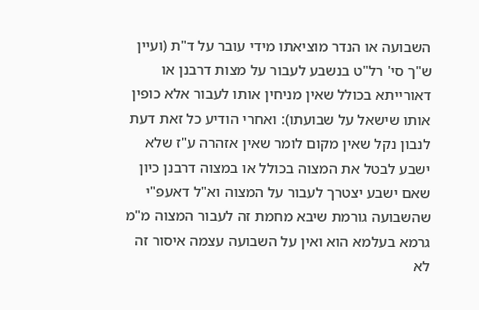השבועה או הנדר מוציאתו מידי עובר על ד"ת (ועיין ש"ך סי' רל"ט בנשבע לעבור על מצות דרבנן או דאורייתא בכולל שאין מניחין אותו לעבור אלא כופין אותו שישאל על שבועתו): ואחרי הודיע כל זאת דעת לנבון נקל שאין מקום לומר שאין אזהרה ע"ז שלא ישבע לבטל את המצוה בכולל או במצוה דרבנן כיון שאם ישבע יצטרך לעבור על המצוה וא"ל דאעפ"י שהשבועה גורמת שיבא מחמת זה לעבור המצוה מ"מ גרמא בעלמא הוא ואין על השבועה עצמה איסור זה לא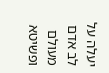יעלה על לב אדם מעולם ופשיטא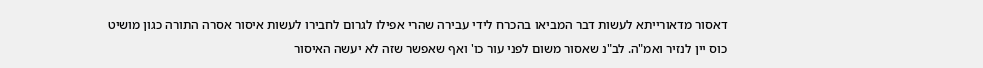דאסור מדאורייתא לעשות דבר המביאו בהכרח לידי עבירה שהרי אפילו לגרום לחבירו לעשות איסור אסרה התורה כגון מושיט כוס יין לנזיר ואמ"ה. לב"נ שאסור משום לפני עור כו' ואף שאפשר שזה לא יעשה האיסור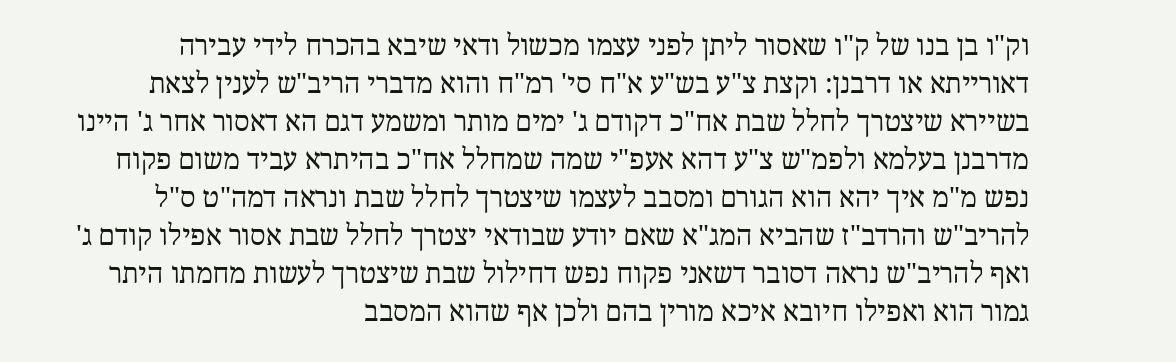וק"ו בן בנו של ק"ו שאסור ליתן לפני עצמו מכשול ודאי שיבא בהכרח לידי עבירה דאורייתא או דרבנן: וקצת צ"ע בש"ע א"ח סי' רמ"ח והוא מדברי הריב"ש לענין לצאת בשיירא שיצטרך לחלל שבת אח"כ דקודם ג' ימים מותר ומשמע דגם הא דאסור אחר ג' היינו מדרבנן בעלמא ולפמ"ש צ"ע דהא אעפ"י שמה שמחלל אח"כ בהיתרא עביד משום פקוח נפש מ"מ איך יהא הוא הגורם ומסבב לעצמו שיצטרך לחלל שבת ונראה דמה"ט ס"ל להריב"ש והרדב"ז שהביא המג"א שאם יודע שבודאי יצטרך לחלל שבת אסור אפילו קודם ג' ואף להריב"ש נראה דסובר דשאני פקוח נפש דחילול שבת שיצטרך לעשות מחמתו היתר גמור הוא ואפילו חיובא איכא מורין בהם ולכן אף שהוא המסבב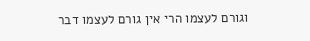וגורם לעצמו הרי אין גורם לעצמו דבר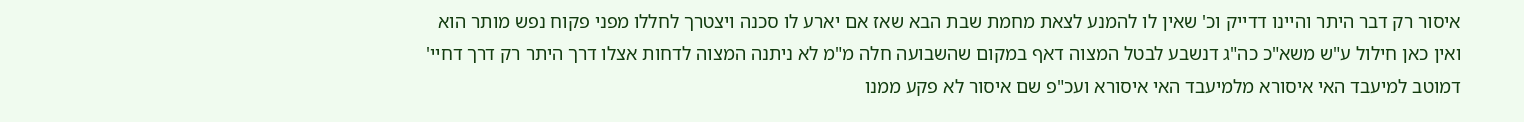איסור רק דבר היתר והיינו דדייק וכ' שאין לו להמנע לצאת מחמת שבת הבא שאז אם יארע לו סכנה ויצטרך לחללו מפני פקוח נפש מותר הוא ואין כאן חילול ע"ש משא"כ כה"ג דנשבע לבטל המצוה דאף במקום שהשבועה חלה מ"מ לא ניתנה המצוה לדחות אצלו דרך היתר רק דרך דחיי' דמוטב למיעבד האי איסורא מלמיעבד האי איסורא ועכ"פ שם איסור לא פקע ממנו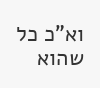וא"כ כל שהוא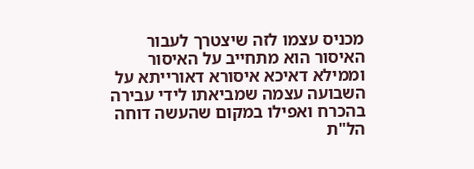מכניס עצמו לזה שיצטרך לעבור האיסור הוא מתחייב על האיסור וממילא דאיכא איסורא דאורייתא על השבועה עצמה שמביאתו לידי עבירה בהכרח ואפילו במקום שהעשה דוחה הל"ת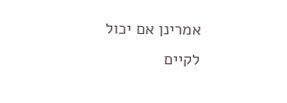אמרינן אם יכול לקיים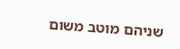שניהם מוטב משום